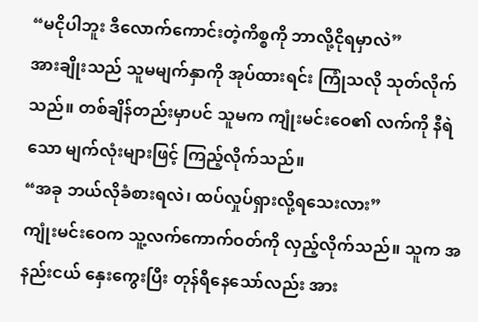“မငိုပါဘူး ဒီလောက်ကောင်းတဲ့ကိစ္စကို ဘာလို့ငိုရမှာလဲ”
အားချိုးသည် သူမမျက်နှာကို အုပ်ထားရင်း ကြုံသလို သုတ်လိုက်သည်။ တစ်ချိန်တည်းမှာပင် သူမက ကျုံးမင်းဝေ၏ လက်ကို နီရဲသော မျက်လုံးများဖြင့် ကြည့်လိုက်သည်။
“အခု ဘယ်လိုခံစားရလဲ၊ ထပ်လှုပ်ရှားလို့ရသေးလား”
ကျုံးမင်းဝေက သူ့လက်ကောက်ဝတ်ကို လှည့်လိုက်သည်။ သူက အနည်းငယ် နှေးကွေးပြီး တုန်ရီနေသော်လည်း အား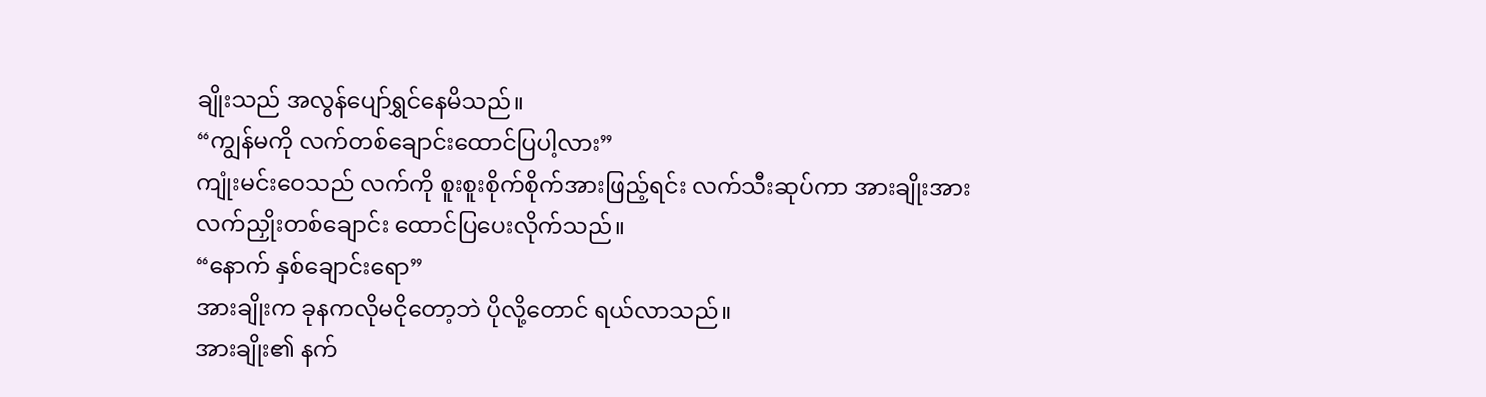ချိုးသည် အလွန်ပျော်ရွှင်နေမိသည်။
“ကျွန်မကို လက်တစ်ချောင်းထောင်ပြပါ့လား”
ကျုံးမင်းဝေသည် လက်ကို စူးစူးစိုက်စိုက်အားဖြည့်ရင်း လက်သီးဆုပ်ကာ အားချိုးအား လက်ညှိုးတစ်ချောင်း ထောင်ပြပေးလိုက်သည်။
“နောက် နှစ်ချောင်းရော”
အားချိုးက ခုနကလိုမငိုတော့ဘဲ ပိုလို့တောင် ရယ်လာသည်။
အားချိုး၏ နက်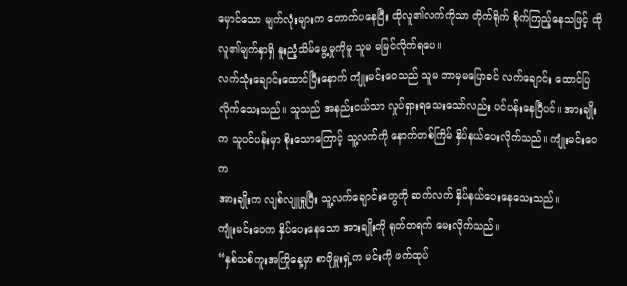မှောင်သော မျက်လုံးများက တောက်ပနေပြီး ထိုလူ၏လက်ကိုသာ တိုက်ရိုက် စိုက်ကြည့်နေသဖြင့် ထိုလူ၏မျက်နှာရှိ နူးညံ့သိမ်မွေ့မှုကိုမူ သူမ မမြင်လိုက်ရပေ။
လက်သုံးချောင်းထောင်ပြီးနောက် ကျုံးမင်းဝေသည် သူမ ဘာမှမပြောခင် လက်ချောင်း ထောင်ပြလိုက်သေးသည်။ သူသည် အနည်းငယ်သာ လှုပ်ရှားရသေးသော်လည်း ပင်ပန်းနေပြီပင်။ အားချိုးက သူပင်ပန်းမှာ စိုးသောကြောင့် သူ့လက်ကို နောက်တစ်ကြိမ် နှိပ်နယ်ပေးလိုက်သည်။ ကျုံးမင်းဝေက
အားချိုးက လျစ်လျူရှုပြီး သူ့လက်ချောင်းတွေကို ဆက်လက် နှိပ်နယ်ပေးနေသေးသည်။
ကျုံးမင်းဝေက နှိပ်ပေးနေသော အားချိုးကို ရုတ်တရက် မေးလိုက်သည်။
“နှစ်သစ်ကူးအကြိုနေ့မှာ စာဖိုမှူးရှဲ့က မင်းကို ဖက်ထုပ်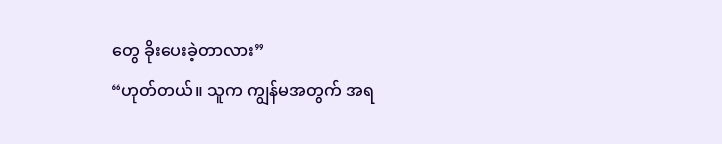တွေ ခိုးပေးခဲ့တာလား”
“ဟုတ်တယ်။ သူက ကျွန်မအတွက် အရ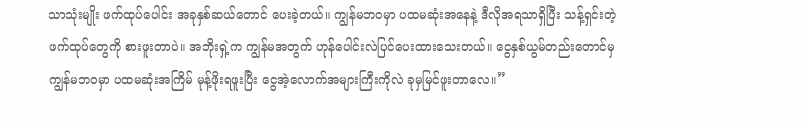သာသုံးမျိုး ဖက်ထုပ်ပေါင်း အခုနှစ်ဆယ်တောင် ပေးခဲ့တယ်။ ကျွန်မဘဝမှာ ပထမဆုံးအနေနဲ့ ဒီလိုအရသာရှိပြီး သန့်ရှင်းတဲ့ ဖက်ထုပ်တွေကို စားဖူးတာပဲ။ အဘိုးရှဲ့က ကျွန်မအတွက် ဟုန်ပေါင်းလဲပြင်ပေးထားသေးတယ်။ ငွေနှစ်ယွမ်တည်းတောင်မှ ကျွန်မဘဝမှာ ပထမဆုံးအကြိမ် မုန့်ဖိုးရဖူးပြီး ငွေအဲ့လောက်အများကြီးကိုလဲ ခုမှမြင်ဖူးတာလေ။”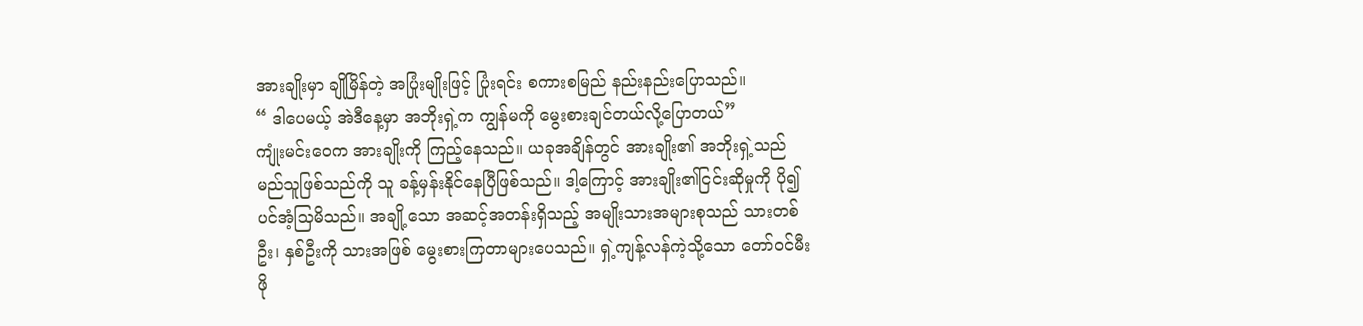အားချိုးမှာ ချိုမြိန်တဲ့ အပြုံးမျိုးဖြင့် ပြုံးရင်း စကားစမြည် နည်းနည်းပြောသည်။
“ ဒါပေမယ့် အဲဒီနေ့မှာ အဘိုးရှဲ့က ကျွန်မကို မွေးစားချင်တယ်လို့ပြောတယ်”
ကျုံးမင်းဝေက အားချိုးကို ကြည့်နေသည်။ ယခုအချိန်တွင် အားချိုး၏ အဘိုးရှဲ့သည် မည်သူဖြစ်သည်ကို သူ ခန့်မှန်းနိုင်နေပြီဖြစ်သည်။ ဒါ့ကြောင့် အားချိုး၏ငြင်းဆိုမှုကို ပို၍ပင်အံ့သြမိသည်။ အချို့သော အဆင့်အတန်းရှိသည့် အမျိုးသားအများစုသည် သားတစ်ဦး၊ နှစ်ဦးကို သားအဖြစ် မွေးစားကြတာများပေသည်။ ရှဲ့ကျန့်လန်ကဲ့သို့သော တော်ဝင်မီးဖို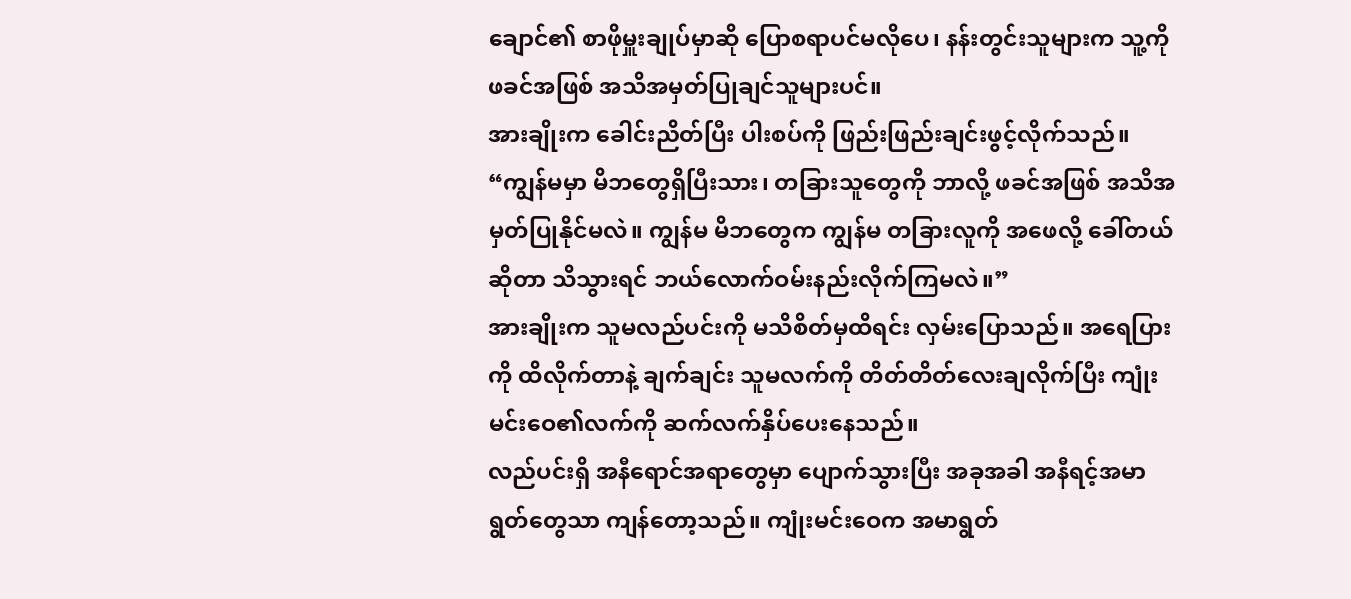ချောင်၏ စာဖိုမှူးချုပ်မှာဆို ပြောစရာပင်မလိုပေ၊ နန်းတွင်းသူများက သူ့ကို ဖခင်အဖြစ် အသိအမှတ်ပြုချင်သူများပင်။
အားချိုးက ခေါင်းညိတ်ပြီး ပါးစပ်ကို ဖြည်းဖြည်းချင်းဖွင့်လိုက်သည်။
“ကျွန်မမှာ မိဘတွေရှိပြီးသား၊ တခြားသူတွေကို ဘာလို့ ဖခင်အဖြစ် အသိအမှတ်ပြုနိုင်မလဲ။ ကျွန်မ မိဘတွေက ကျွန်မ တခြားလူကို အဖေလို့ ခေါ်တယ်ဆိုတာ သိသွားရင် ဘယ်လောက်ဝမ်းနည်းလိုက်ကြမလဲ။”
အားချိုးက သူမလည်ပင်းကို မသိစိတ်မှထိရင်း လှမ်းပြောသည်။ အရေပြားကို ထိလိုက်တာနဲ့ ချက်ချင်း သူမလက်ကို တိတ်တိတ်လေးချလိုက်ပြီး ကျုံးမင်းဝေ၏လက်ကို ဆက်လက်နှိပ်ပေးနေသည်။
လည်ပင်းရှိ အနီရောင်အရာတွေမှာ ပျောက်သွားပြီး အခုအခါ အနီရင့်အမာရွတ်တွေသာ ကျန်တော့သည်။ ကျုံးမင်းဝေက အမာရွတ်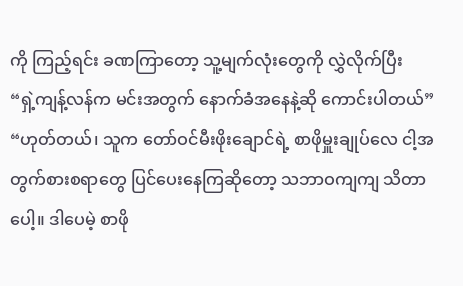ကို ကြည့်ရင်း ခဏကြာတော့ သူ့မျက်လုံးတွေကို လွှဲလိုက်ပြီး
“ရှဲ့ကျန့်လန်က မင်းအတွက် နောက်ခံအနေနဲ့ဆို ကောင်းပါတယ်”
“ဟုတ်တယ်၊ သူက တော်ဝင်မီးဖိုးချောင်ရဲ့ စာဖိုမှူးချုပ်လေ ငါ့အတွက်စားစရာတွေ ပြင်ပေးနေကြဆိုတော့ သဘာဝကျကျ သိတာပေါ့။ ဒါပေမဲ့ စာဖို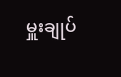မှူးချုပ်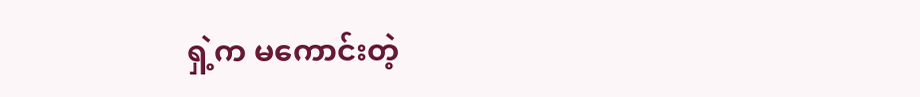ရှဲ့က မကောင်းတဲ့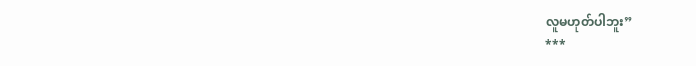လူမဟုတ်ပါဘူး”
***